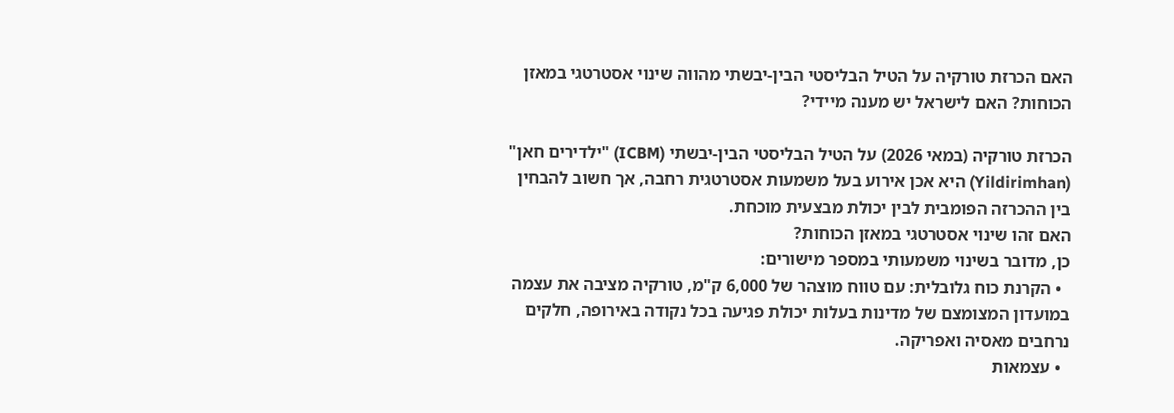האם הכרזת טורקיה על הטיל הבליסטי הבין-יבשתי מהווה שינוי אסטרטגי במאזן הכוחות? האם לישראל יש מענה מיידי?

הכרזת טורקיה (במאי 2026) על הטיל הבליסטי הבין-יבשתי (ICBM) "ילדירים חאן" (Yildirimhan) היא אכן אירוע בעל משמעות אסטרטגית רחבה, אך חשוב להבחין בין ההכרזה הפומבית לבין יכולת מבצעית מוכחת.
האם זהו שינוי אסטרטגי במאזן הכוחות?
כן, מדובר בשינוי משמעותי במספר מישורים:
  • הקרנת כוח גלובלית: עם טווח מוצהר של 6,000 ק"מ, טורקיה מציבה את עצמה במועדון המצומצם של מדינות בעלות יכולת פגיעה בכל נקודה באירופה, חלקים נרחבים מאסיה ואפריקה.
  • עצמאות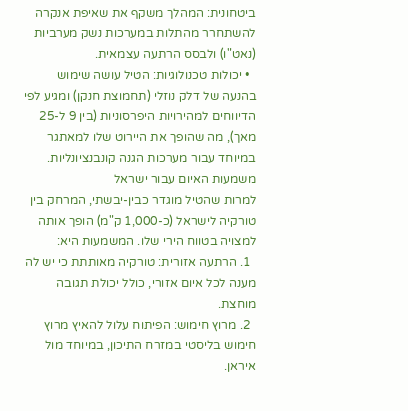ביטחונית: המהלך משקף את שאיפת אנקרה להשתחרר מהתלות במערכות נשק מערביות (נאט"ו) ולבסס הרתעה עצמאית.
  • יכולות טכנולוגיות: הטיל עושה שימוש בהנעה של דלק נוזלי (תחמוצת חנקן) ומגיע לפי הדיווחים למהירויות היפרסוניות (בין 9 ל-25 מאך), מה שהופך את היירוט שלו למאתגר במיוחד עבור מערכות הגנה קונבנציונליות.
משמעות האיום עבור ישראל
למרות שהטיל מוגדר כבין-יבשתי, המרחק בין טורקיה לישראל (כ-1,000 ק"מ) הופך אותה למצויה בטווח הירי שלו. המשמעות היא:
  1. הרתעה אזורית: טורקיה מאותתת כי יש לה מענה לכל איום אזורי, כולל יכולת תגובה מוחצת.
  2. מרוץ חימוש: הפיתוח עלול להאיץ מרוץ חימוש בליסטי במזרח התיכון, במיוחד מול איראן.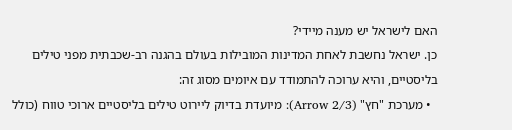האם לישראל יש מענה מיידי?
כן. ישראל נחשבת לאחת המדינות המובילות בעולם בהגנה רב-שכבתית מפני טילים בליסטיים, והיא ערוכה להתמודד עם איומים מסוג זה:
  • מערכת "חץ" (Arrow 2/3): מיועדת בדיוק ליירוט טילים בליסטיים ארוכי טווח (כולל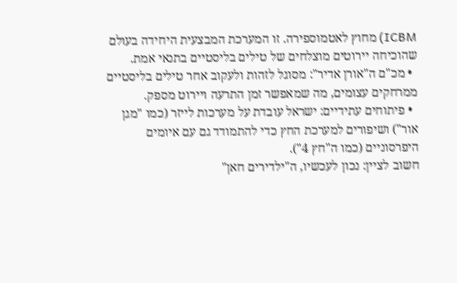ICBM) מחוץ לאטמוספירה. זו המערכת המבצעית היחידה בעולם שהוכיחה יירוטים מוצלחים של טילים בליסטיים בתנאי אמת.
  • מכ"ם ה"אורן אדיר": מסוגל לזהות ולעקוב אחר טילים בליסטיים ממרחקים עצומים, מה שמאפשר זמן התרעה ויירוט מספק.
  • פיתוחים עתידיים: ישראל עובדת על מערכות לייזר (כמו "מגן אור") ושיפורים למערכת החץ כדי להתמודד גם עם איומים היפרסוניים (כמו ה"חץ 4").
חשוב לציין: נכון לעכשיו, ה"ילדירים חאן"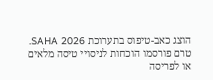הוצג כאב-טיפוס בתערוכת SAHA 2026. טרם פורסמו הוכחות לניסויי טיסה מלאים או לפריסה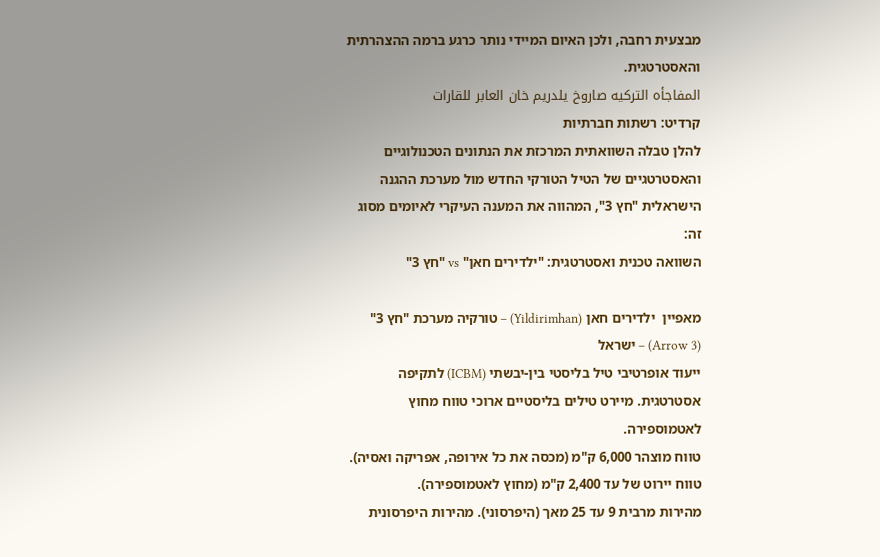מבצעית רחבה, ולכן האיום המיידי נותר כרגע ברמה ההצהרתית והאסטרטגית.
المفاجأه التركيه صاروخ يلدريم خان العابر للقارات
קרדיט: רשתות חברתיות
להלן טבלה השוואתית המרכזת את הנתונים הטכנולוגיים והאסטרטגיים של הטיל הטורקי החדש מול מערכת ההגנה הישראלית "חץ 3", המהווה את המענה העיקרי לאיומים מסוג זה:
השוואה טכנית ואסטרטגית: "ילדירים חאן" vs "חץ 3"

מאפיין  ילדירים חאן (Yildirimhan) – טורקיה מערכת "חץ 3" (Arrow 3) – ישראל
ייעוד אופרטיבי טיל בליסטי בין-יבשתי (ICBM) לתקיפה אסטרטגית. מיירט טילים בליסטיים ארוכי טווח מחוץ לאטמוספירה.
טווח מוצהר 6,000 ק"מ (מכסה את כל אירופה, אפריקה ואסיה). טווח יירוט של עד 2,400 ק"מ (מחוץ לאטמוספירה).
מהירות מרבית 9 עד 25 מאך (היפרסוני). מהירות היפרסונית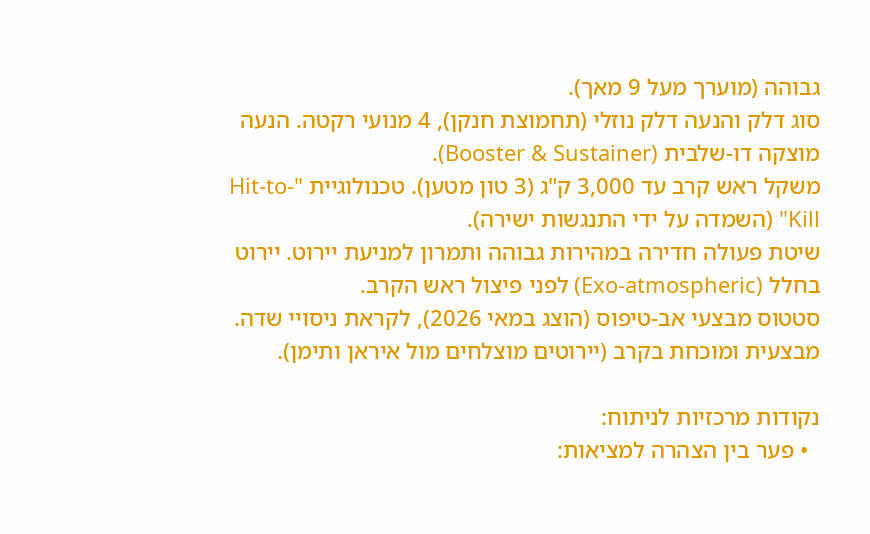גבוהה (מוערך מעל 9 מאך).
סוג דלק והנעה דלק נוזלי (תחמוצת חנקן), 4 מנועי רקטה. הנעה מוצקה דו-שלבית (Booster & Sustainer).
משקל ראש קרב עד 3,000 ק"ג (3 טון מטען). טכנולוגיית "Hit-to-Kill" (השמדה על ידי התנגשות ישירה).
שיטת פעולה חדירה במהירות גבוהה ותמרון למניעת יירוט. יירוט בחלל (Exo-atmospheric) לפני פיצול ראש הקרב.
סטטוס מבצעי אב-טיפוס (הוצג במאי 2026), לקראת ניסויי שדה. מבצעית ומוכחת בקרב (יירוטים מוצלחים מול איראן ותימן).

נקודות מרכזיות לניתוח:
  • פער בין הצהרה למציאות: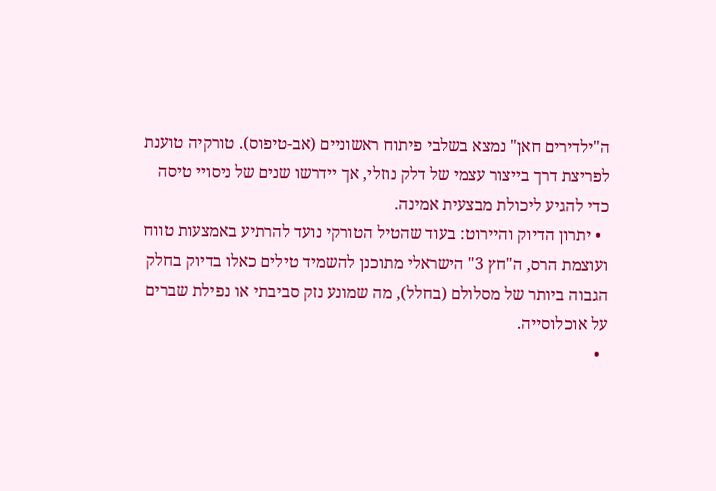ה"ילדירים חאן" נמצא בשלבי פיתוח ראשוניים (אב-טיפוס). טורקיה טוענת לפריצת דרך בייצור עצמי של דלק נוזלי, אך יידרשו שנים של ניסויי טיסה כדי להגיע ליכולת מבצעית אמינה.
  • יתרון הדיוק והיירוט: בעוד שהטיל הטורקי נועד להרתיע באמצעות טווח ועוצמת הרס, ה"חץ 3" הישראלי מתוכנן להשמיד טילים כאלו בדיוק בחלק הגבוה ביותר של מסלולם (בחלל), מה שמונע נזק סביבתי או נפילת שברים על אוכלוסייה.
  •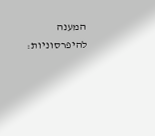המענה להיפרסוניות: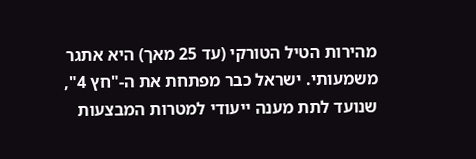מהירות הטיל הטורקי (עד 25 מאך) היא אתגר משמעותי. ישראל כבר מפתחת את ה-"חץ 4", שנועד לתת מענה ייעודי למטרות המבצעות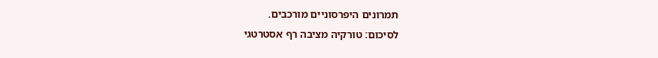תמרונים היפרסוניים מורכבים.
לסיכום: טורקיה מציבה רף אסטרטגי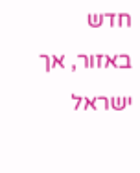חדש באזור, אך ישראל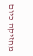מחזיקה כיום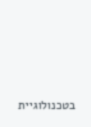בטכנולוגיית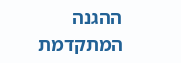ההגנה המתקדמת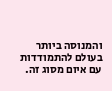והמנוסה ביותר בעולם להתמודדות עם איום מסוג זה.